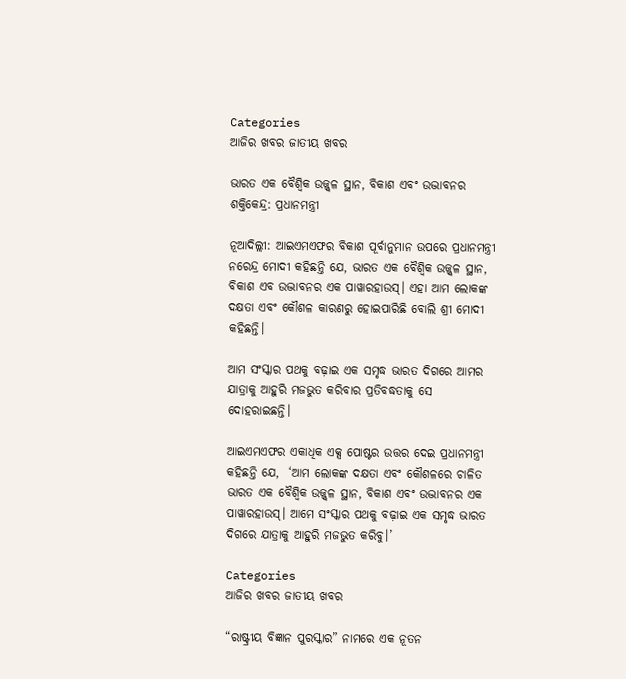Categories
ଆଜିର ଖବର ଜାତୀୟ ଖବର

ଭାରତ ଏକ ବୈଶ୍ୱିକ ଉଜ୍ଜ୍ୱଳ ସ୍ଥାନ, ବିକାଶ ଏବଂ ଉଦ୍ଭାବନର ଶକ୍ତିକେନ୍ଦ୍ର: ପ୍ରଧାନମନ୍ତ୍ରୀ

ନୂଆଦିଲ୍ଲୀ: ଆଇଏମଏଫର ବିକାଶ ପୂର୍ବାନୁମାନ ଉପରେ ପ୍ରଧାନମନ୍ତ୍ରୀ ନରେନ୍ଦ୍ର ମୋଦୀ କହିଛନ୍ତି ଯେ, ଭାରତ ଏକ ବୈଶ୍ୱିକ ଉଜ୍ଜ୍ୱଳ ସ୍ଥାନ, ବିକାଶ ଏବ ଉଦ୍ଭାବନର ଏକ ପାୱାରହାଉସ୍। ଏହା ଆମ ଲୋକଙ୍କ ଦକ୍ଷତା ଏବଂ କୌଶଳ କାରଣରୁ ହୋଇପାରିଛି ବୋଲି ଶ୍ରୀ ମୋଦୀ କହିଛନ୍ତି।

ଆମ ସଂସ୍କାର ପଥକୁ ବଢ଼ାଇ ଏକ ସମୃଦ୍ଧ ଭାରତ ଦିଗରେ ଆମର ଯାତ୍ରାକୁ ଆହୁରି ମଜଭୁତ କରିବାର ପ୍ରତିବଦ୍ଧତାକୁ ସେ ଦୋହରାଇଛନ୍ତି।

ଆଇଏମଏଫର ଏକାଧିକ ଏକ୍ସ ପୋଷ୍ଟର ଉତ୍ତର ଦେଇ ପ୍ରଧାନମନ୍ତ୍ରୀ କହିଛନ୍ତି ଯେ,  ‘ଆମ ଲୋକଙ୍କ ଦକ୍ଷତା ଏବଂ କୌଶଳରେ ଚାଳିତ ଭାରତ ଏକ ବୈଶ୍ୱିକ ଉଜ୍ଜ୍ୱଳ ସ୍ଥାନ, ବିକାଶ ଏବଂ ଉଦ୍ଭାବନର ଏକ ପାୱାରହାଉସ୍। ଆମେ ସଂସ୍କାର ପଥକୁ ବଢ଼ାଇ ଏକ ସମୃଦ୍ଧ ଭାରତ ଦିଗରେ ଯାତ୍ରାକୁ ଆହୁରି ମଜଭୁତ କରିବୁ।’

Categories
ଆଜିର ଖବର ଜାତୀୟ ଖବର

“ରାଷ୍ଟ୍ରୀୟ ବିଜ୍ଞାନ ପୁରସ୍କାର” ନାମରେ ଏକ ନୂତନ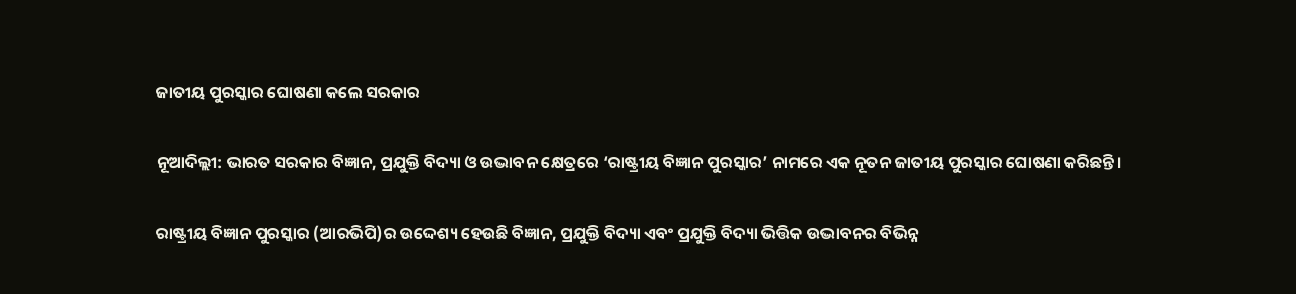ଜାତୀୟ ପୁରସ୍କାର ଘୋଷଣା କଲେ ସରକାର

ନୂଆଦିଲ୍ଲୀ: ଭାରତ ସରକାର ବିଜ୍ଞାନ, ପ୍ରଯୁକ୍ତି ବିଦ୍ୟା ଓ ଉଦ୍ଭାବନ କ୍ଷେତ୍ରରେ ‘ରାଷ୍ଟ୍ରୀୟ ବିଜ୍ଞାନ ପୁରସ୍କାର’ ନାମରେ ଏକ ନୂତନ ଜାତୀୟ ପୁରସ୍କାର ଘୋଷଣା କରିଛନ୍ତି।

ରାଷ୍ଟ୍ରୀୟ ବିଜ୍ଞାନ ପୁରସ୍କାର (ଆରଭିପି)ର ଉଦ୍ଦେଶ୍ୟ ହେଉଛି ବିଜ୍ଞାନ, ପ୍ରଯୁକ୍ତି ବିଦ୍ୟା ଏବଂ ପ୍ରଯୁକ୍ତି ବିଦ୍ୟା ଭିତ୍ତିକ ଉଦ୍ଭାବନର ବିଭିନ୍ନ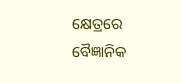କ୍ଷେତ୍ରରେ ବୈଜ୍ଞାନିକ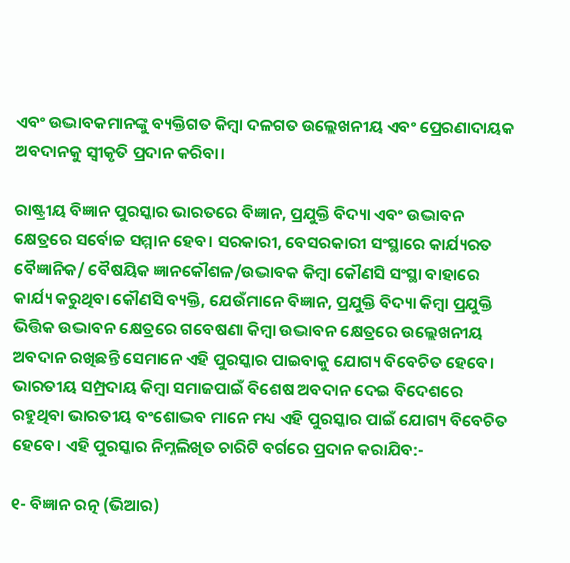ଏବଂ ଉଦ୍ଭାବକମାନଙ୍କୁ ବ୍ୟକ୍ତିଗତ କିମ୍ବା ଦଳଗତ ଉଲ୍ଲେଖନୀୟ ଏବଂ ପ୍ରେରଣାଦାୟକ ଅବଦାନକୁ ସ୍ୱୀକୃତି ପ୍ରଦାନ କରିବା।

ରାଷ୍ଟ୍ରୀୟ ବିଜ୍ଞାନ ପୁରସ୍କାର ଭାରତରେ ବିଜ୍ଞାନ, ପ୍ରଯୁକ୍ତି ବିଦ୍ୟା ଏବଂ ଉଦ୍ଭାବନ କ୍ଷେତ୍ରରେ ସର୍ବୋଚ୍ଚ ସମ୍ମାନ ହେବ। ସରକାରୀ, ବେସରକାରୀ ସଂସ୍ଥାରେ କାର୍ଯ୍ୟରତ ବୈଜ୍ଞାନିକ/ ବୈଷୟିକ ଜ୍ଞାନକୌଶଳ/ଉଦ୍ଭାବକ କିମ୍ବା କୌଣସି ସଂସ୍ଥା ବାହାରେ କାର୍ଯ୍ୟ କରୁଥିବା କୌଣସି ବ୍ୟକ୍ତି, ଯେଉଁମାନେ ବିଜ୍ଞାନ, ପ୍ରଯୁକ୍ତି ବିଦ୍ୟା କିମ୍ବା ପ୍ରଯୁକ୍ତି ଭିତ୍ତିକ ଉଦ୍ଭାବନ କ୍ଷେତ୍ରରେ ଗବେଷଣା କିମ୍ବା ଉଦ୍ଭାବନ କ୍ଷେତ୍ରରେ ଉଲ୍ଲେଖନୀୟ ଅବଦାନ ରଖିଛନ୍ତି ସେମାନେ ଏହି ପୁରସ୍କାର ପାଇବାକୁ ଯୋଗ୍ୟ ବିବେଚିତ ହେବେ। ଭାରତୀୟ ସମ୍ପ୍ରଦାୟ କିମ୍ବା ସମାଜପାଇଁ ବିଶେଷ ଅବଦାନ ଦେଇ ବିଦେଶରେ ରହୁଥିବା ଭାରତୀୟ ବଂଶୋଦ୍ଭବ ମାନେ ମଧ୍ୟ ଏହି ପୁରସ୍କାର ପାଇଁ ଯୋଗ୍ୟ ବିବେଚିତ ହେବେ। ଏହି ପୁରସ୍କାର ନିମ୍ନଲିଖିତ ଚାରିଟି ବର୍ଗରେ ପ୍ରଦାନ କରାଯିବ:-

୧- ବିଜ୍ଞାନ ରତ୍ନ (ଭିଆର)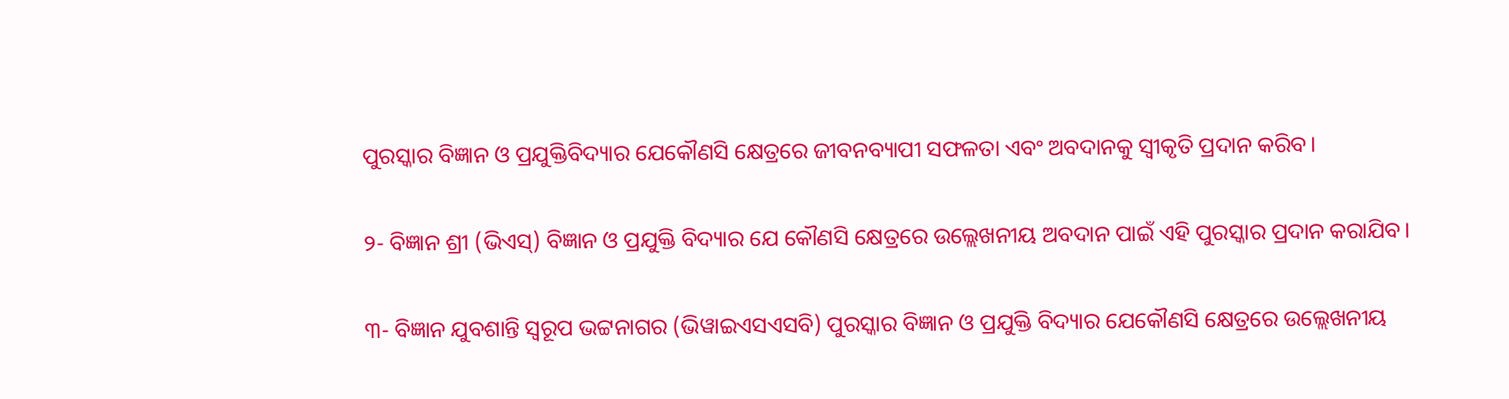ପୁରସ୍କାର ବିଜ୍ଞାନ ଓ ପ୍ରଯୁକ୍ତିବିଦ୍ୟାର ଯେକୌଣସି କ୍ଷେତ୍ରରେ ଜୀବନବ୍ୟାପୀ ସଫଳତା ଏବଂ ଅବଦାନକୁ ସ୍ୱୀକୃତି ପ୍ରଦାନ କରିବ।

୨- ବିଜ୍ଞାନ ଶ୍ରୀ (ଭିଏସ୍) ବିଜ୍ଞାନ ଓ ପ୍ରଯୁକ୍ତି ବିଦ୍ୟାର ଯେ କୌଣସି କ୍ଷେତ୍ରରେ ଉଲ୍ଲେଖନୀୟ ଅବଦାନ ପାଇଁ ଏହି ପୁରସ୍କାର ପ୍ରଦାନ କରାଯିବ।

୩- ବିଜ୍ଞାନ ଯୁବଶାନ୍ତି ସ୍ୱରୂପ ଭଟ୍ଟନାଗର (ଭିୱାଇଏସଏସବି) ପୁରସ୍କାର ବିଜ୍ଞାନ ଓ ପ୍ରଯୁକ୍ତି ବିଦ୍ୟାର ଯେକୌଣସି କ୍ଷେତ୍ରରେ ଉଲ୍ଲେଖନୀୟ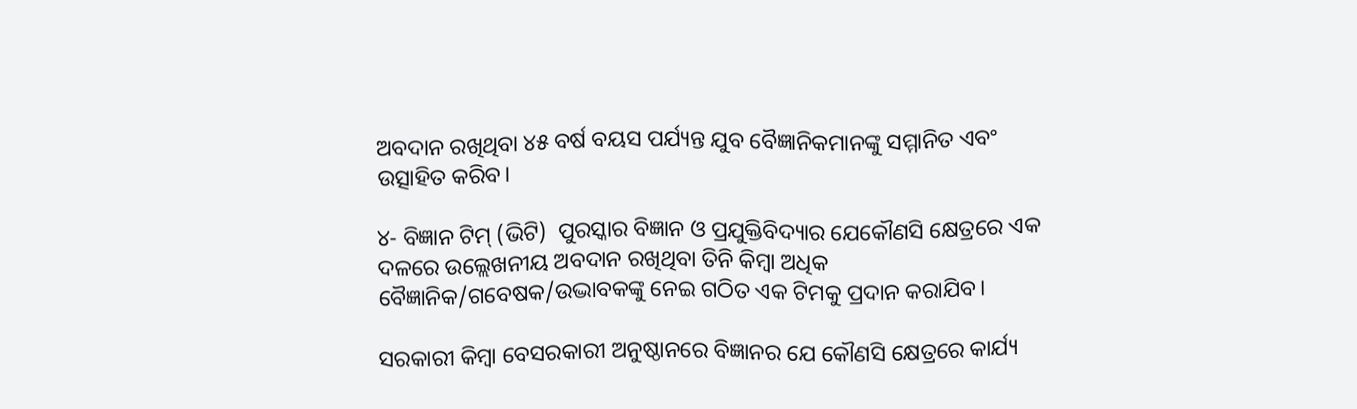ଅବଦାନ ରଖିଥିବା ୪୫ ବର୍ଷ ବୟସ ପର୍ଯ୍ୟନ୍ତ ଯୁବ ବୈଜ୍ଞାନିକମାନଙ୍କୁ ସମ୍ମାନିତ ଏବଂ ଉତ୍ସାହିତ କରିବ।

୪- ବିଜ୍ଞାନ ଟିମ୍ (ଭିଟି)  ପୁରସ୍କାର ବିଜ୍ଞାନ ଓ ପ୍ରଯୁକ୍ତିବିଦ୍ୟାର ଯେକୌଣସି କ୍ଷେତ୍ରରେ ଏକ ଦଳରେ ଉଲ୍ଲେଖନୀୟ ଅବଦାନ ରଖିଥିବା ତିନି କିମ୍ବା ଅଧିକ ବୈଜ୍ଞାନିକ/ଗବେଷକ/ଉଦ୍ଭାବକଙ୍କୁ ନେଇ ଗଠିତ ଏକ ଟିମକୁ ପ୍ରଦାନ କରାଯିବ।

ସରକାରୀ କିମ୍ବା ବେସରକାରୀ ଅନୁଷ୍ଠାନରେ ବିଜ୍ଞାନର ଯେ କୌଣସି କ୍ଷେତ୍ରରେ କାର୍ଯ୍ୟ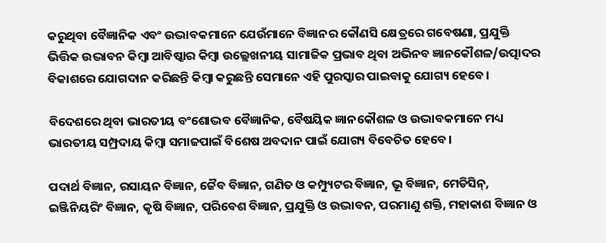କରୁଥିବା ବୈଜ୍ଞାନିକ ଏବଂ ଉଦ୍ଭାବକମାନେ ଯେଉଁମାନେ ବିଜ୍ଞାନର କୌଣସି କ୍ଷେତ୍ରରେ ଗବେଷଣା, ପ୍ରଯୁକ୍ତି ଭିତ୍ତିକ ଉଦ୍ଭାବନ କିମ୍ବା ଆବିଷ୍କାର କିମ୍ବା ଉଲ୍ଲେଖନୀୟ ସାମାଜିକ ପ୍ରଭାବ ଥିବା ଅଭିନବ ଜ୍ଞାନକୌଶଳ/ଉତ୍ପାଦର ବିକାଶରେ ଯୋଗଦାନ କରିଛନ୍ତି କିମ୍ବା କରୁଛନ୍ତି ସେମାନେ ଏହି ପୁରସ୍କାର ପାଇବାକୁ ଯୋଗ୍ୟ ହେବେ।

ବିଦେଶରେ ଥିବା ଭାରତୀୟ ବଂଶୋଦ୍ଭବ ବୈଜ୍ଞାନିକ, ବୈଷୟିକ ଜ୍ଞାନକୌଶଳ ଓ ଉଦ୍ଭାବକମାନେ ମଧ୍ୟ ଭାରତୀୟ ସମ୍ପ୍ରଦାୟ କିମ୍ବା ସମାଜପାଇଁ ବିଶେଷ ଅବଦାନ ପାଇଁ ଯୋଗ୍ୟ ବିବେଚିତ ହେବେ।

ପଦାର୍ଥ ବିଜ୍ଞାନ, ରସାୟନ ବିଜ୍ଞାନ, ଜୈବ ବିଜ୍ଞାନ, ଗଣିତ ଓ କମ୍ପ୍ୟୁଟର ବିଜ୍ଞାନ, ଭୂ ବିଜ୍ଞାନ, ମେଡିସିନ୍, ଇଞ୍ଜିନିୟରିଂ ବିଜ୍ଞାନ, କୃଷି ବିଜ୍ଞାନ, ପରିବେଶ ବିଜ୍ଞାନ, ପ୍ରଯୁକ୍ତି ଓ ଉଦ୍ଭାବନ, ପରମାଣୁ ଶକ୍ତି, ମହାକାଶ ବିଜ୍ଞାନ ଓ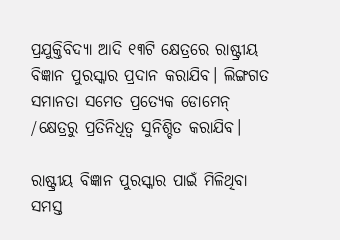ପ୍ରଯୁକ୍ତିବିଦ୍ୟା ଆଦି ୧୩ଟି କ୍ଷେତ୍ରରେ ରାଷ୍ଟ୍ରୀୟ ବିଜ୍ଞାନ ପୁରସ୍କାର ପ୍ରଦାନ କରାଯିବ। ଲିଙ୍ଗଗତ ସମାନତା ସମେତ ପ୍ରତ୍ୟେକ ଡୋମେନ୍ /କ୍ଷେତ୍ରରୁ ପ୍ରତିନିଧିତ୍ୱ ସୁନିଶ୍ଚିତ କରାଯିବ।

ରାଷ୍ଟ୍ରୀୟ ବିଜ୍ଞାନ ପୁରସ୍କାର ପାଇଁ ମିଳିଥିବା ସମସ୍ତ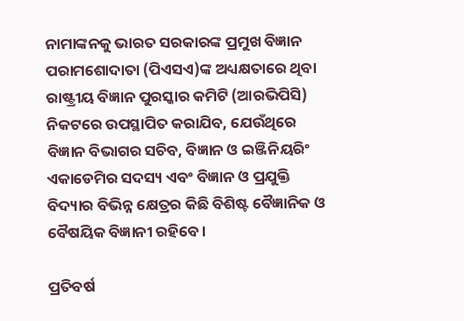ନାମାଙ୍କନକୁ ଭାରତ ସରକାରଙ୍କ ପ୍ରମୁଖ ବିଜ୍ଞାନ ପରାମଶୋଦାତା (ପିଏସଏ)ଙ୍କ ଅଧ୍ୟକ୍ଷତାରେ ଥିବା ରାଷ୍ଟ୍ରୀୟ ବିଜ୍ଞାନ ପୁରସ୍କାର କମିଟି (ଆରଭିପିସି) ନିକଟରେ ଉପସ୍ଥାପିତ କରାଯିବ, ଯେଉଁଥିରେ ବିଜ୍ଞାନ ବିଭାଗର ସଚିବ, ବିଜ୍ଞାନ ଓ ଇଞ୍ଜିନିୟରିଂ ଏକାଡେମିର ସଦସ୍ୟ ଏବଂ ବିଜ୍ଞାନ ଓ ପ୍ରଯୁକ୍ତି ବିଦ୍ୟାର ବିଭିନ୍ନ କ୍ଷେତ୍ରର କିଛି ବିଶିଷ୍ଟ ବୈଜ୍ଞାନିକ ଓ ବୈଷୟିକ ବିଜ୍ଞାନୀ ରହିବେ।

ପ୍ରତିବର୍ଷ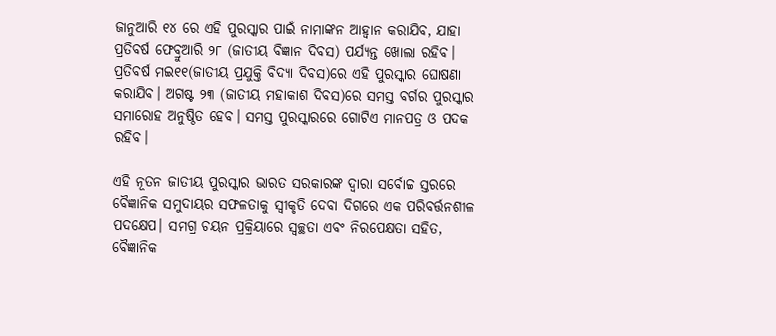ଜାନୁଆରି ୧୪ ରେ ଏହି ପୁରସ୍କାର ପାଇଁ ନାମାଙ୍କନ ଆହ୍ୱାନ କରାଯିବ, ଯାହା ପ୍ରତିବର୍ଷ ଫେବ୍ରୁଆରି ୨୮ (ଜାତୀୟ ବିଜ୍ଞାନ ଦିବସ) ପର୍ଯ୍ୟନ୍ତ ଖୋଲା ରହିବ। ପ୍ରତିବର୍ଷ ମଇ୧୧(ଜାତୀୟ ପ୍ରଯୁକ୍ତି ବିଦ୍ୟା ଦିବସ)ରେ ଏହି ପୁରସ୍କାର ଘୋଷଣା କରାଯିବ। ଅଗଷ୍ଟ ୨୩ (ଜାତୀୟ ମହାକାଶ ଦିବସ)ରେ ସମସ୍ତ ବର୍ଗର ପୁରସ୍କାର ସମାରୋହ ଅନୁଷ୍ଠିତ ହେବ। ସମସ୍ତ ପୁରସ୍କାରରେ ଗୋଟିଏ ମାନପତ୍ର ଓ ପଦକ ରହିବ।

ଏହି ନୂତନ ଜାତୀୟ ପୁରସ୍କାର ଭାରତ ସରକାରଙ୍କ ଦ୍ୱାରା ସର୍ବୋଚ୍ଚ ସ୍ତରରେ ବୈଜ୍ଞାନିକ ସମୁଦାୟର ସଫଳତାକୁ ସ୍ୱୀକୃତି ଦେବା ଦିଗରେ ଏକ ପରିବର୍ତ୍ତନଶୀଳ ପଦକ୍ଷେପ। ସମଗ୍ର ଚୟନ ପ୍ରକ୍ରିୟାରେ ସ୍ୱଚ୍ଛତା ଏବଂ ନିରପେକ୍ଷତା ସହିତ, ବୈଜ୍ଞାନିକ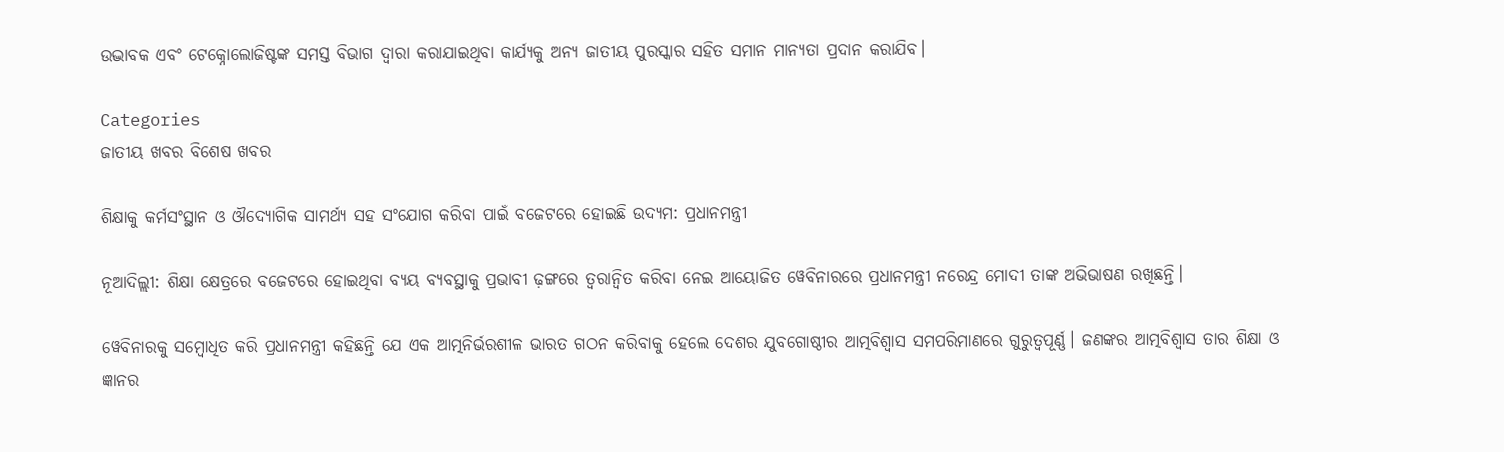ଉଦ୍ଭାବକ ଏବଂ ଟେକ୍ନୋଲୋଜିଷ୍ଟଙ୍କ ସମସ୍ତ ବିଭାଗ ଦ୍ୱାରା କରାଯାଇଥିବା କାର୍ଯ୍ୟକୁ ଅନ୍ୟ ଜାତୀୟ ପୁରସ୍କାର ସହିତ ସମାନ ମାନ୍ୟତା ପ୍ରଦାନ କରାଯିବ।

Categories
ଜାତୀୟ ଖବର ବିଶେଷ ଖବର

ଶିକ୍ଷାକୁ କର୍ମସଂସ୍ଥାନ ଓ ଔଦ୍ୟୋଗିକ ସାମର୍ଥ୍ୟ ସହ ସଂଯୋଗ କରିବା ପାଇଁ ବଜେଟରେ ହୋଇଛି ଉଦ୍ୟମ: ପ୍ରଧାନମନ୍ତ୍ରୀ

ନୂଆଦିଲ୍ଲୀ: ଶିକ୍ଷା କ୍ଷେତ୍ରରେ ବଜେଟରେ ହୋଇଥିବା ବ୍ୟୟ ବ୍ୟବସ୍ଥାକୁ ପ୍ରଭାବୀ ଢ଼ଙ୍ଗରେ ତ୍ୱରାନ୍ୱିତ କରିବା ନେଇ ଆୟୋଜିତ ୱେବିନାରରେ ପ୍ରଧାନମନ୍ତ୍ରୀ ନରେନ୍ଦ୍ର ମୋଦୀ ତାଙ୍କ ଅଭିଭାଷଣ ରଖିଛନ୍ତି।

ୱେବିନାରକୁ ସମ୍ବୋଧିତ କରି ପ୍ରଧାନମନ୍ତ୍ରୀ କହିଛନ୍ତି ଯେ ଏକ ଆତ୍ମନିର୍ଭରଶୀଳ ଭାରତ ଗଠନ କରିବାକୁ ହେଲେ ଦେଶର ଯୁବଗୋଷ୍ଠୀର ଆତ୍ମବିଶ୍ୱାସ ସମପରିମାଣରେ ଗୁରୁତ୍ୱପୂର୍ଣ୍ଣ। ଜଣଙ୍କର ଆତ୍ମବିଶ୍ୱାସ ତାର ଶିକ୍ଷା ଓ ଜ୍ଞାନର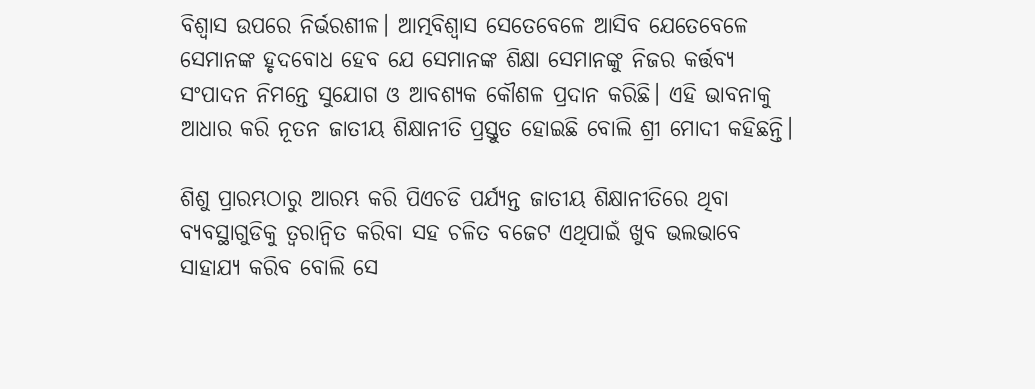ବିଶ୍ୱାସ ଉପରେ ନିର୍ଭରଶୀଳ। ଆତ୍ମବିଶ୍ୱାସ ସେତେବେଳେ ଆସିବ ଯେତେବେଳେ ସେମାନଙ୍କ ହୃଦବୋଧ ହେବ ଯେ ସେମାନଙ୍କ ଶିକ୍ଷା ସେମାନଙ୍କୁ ନିଜର କର୍ତ୍ତବ୍ୟ ସଂପାଦନ ନିମନ୍ତେ ସୁଯୋଗ ଓ ଆବଶ୍ୟକ କୌଶଳ ପ୍ରଦାନ କରିଛି। ଏହି ଭାବନାକୁ ଆଧାର କରି ନୂତନ ଜାତୀୟ ଶିକ୍ଷାନୀତି ପ୍ରସ୍ତୁତ ହୋଇଛି ବୋଲି ଶ୍ରୀ ମୋଦୀ କହିଛନ୍ତି।

ଶିଶୁ ପ୍ରାରମ୍ଭଠାରୁ ଆରମ୍ଭ କରି ପିଏଚଡି ପର୍ଯ୍ୟନ୍ତ ଜାତୀୟ ଶିକ୍ଷାନୀତିରେ ଥିବା ବ୍ୟବସ୍ଥାଗୁଡିକୁ ତ୍ୱରାନ୍ୱିତ କରିବା ସହ ଚଳିତ ବଜେଟ ଏଥିପାଇଁ ଖୁବ ଭଲଭାବେ ସାହାଯ୍ୟ କରିବ ବୋଲି ସେ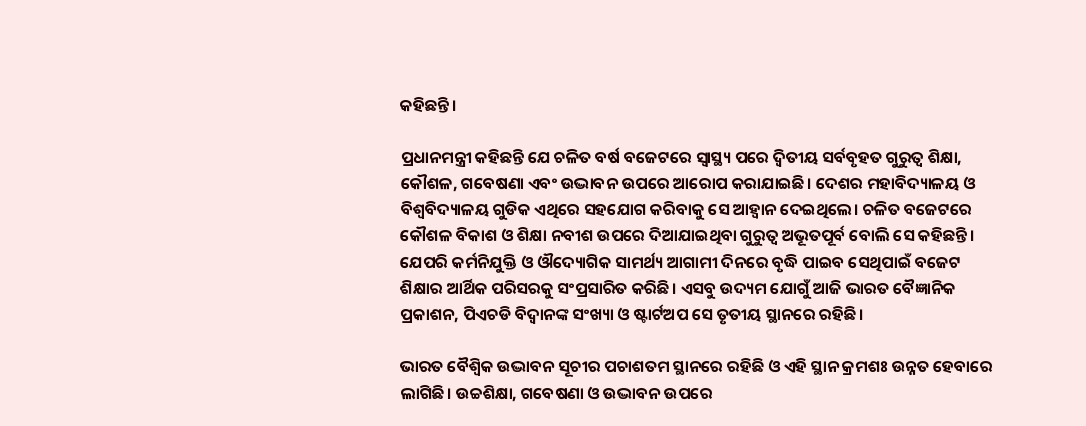କହିଛନ୍ତି।

ପ୍ରଧାନମନ୍ତ୍ରୀ କହିଛନ୍ତି ଯେ ଚଳିତ ବର୍ଷ ବଜେଟରେ ସ୍ୱାସ୍ଥ୍ୟ ପରେ ଦ୍ୱିତୀୟ ସର୍ବବୃହତ ଗୁରୁତ୍ୱ ଶିକ୍ଷା, କୌଶଳ, ଗବେଷଣା ଏବଂ ଉଦ୍ଭାବନ ଉପରେ ଆରୋପ କରାଯାଇଛି। ଦେଶର ମହାବିଦ୍ୟାଳୟ ଓ ବିଶ୍ୱବିଦ୍ୟାଳୟ ଗୁଡିକ ଏଥିରେ ସହଯୋଗ କରିବାକୁ ସେ ଆହ୍ୱାନ ଦେଇଥିଲେ। ଚଳିତ ବଜେଟରେ କୌଶଳ ବିକାଶ ଓ ଶିକ୍ଷା ନବୀଶ ଉପରେ ଦିଆଯାଇଥିବା ଗୁରୁତ୍ୱ ଅଭୂତପୂର୍ବ ବୋଲି ସେ କହିଛନ୍ତି। ଯେପରି କର୍ମନିଯୁକ୍ତି ଓ ଔଦ୍ୟୋଗିକ ସାମର୍ଥ୍ୟ ଆଗାମୀ ଦିନରେ ବୃଦ୍ଧି ପାଇବ ସେଥିପାଇଁ ବଜେଟ ଶିକ୍ଷାର ଆର୍ଥିକ ପରିସରକୁ ସଂପ୍ରସାରିତ କରିଛି। ଏସବୁ ଉଦ୍ୟମ ଯୋଗୁଁ ଆଜି ଭାରତ ବୈଜ୍ଞାନିକ ପ୍ରକାଶନ, ପିଏଚଡି ବିଦ୍ୱାନଙ୍କ ସଂଖ୍ୟା ଓ ଷ୍ଟାର୍ଟଅପ ସେ ତୃତୀୟ ସ୍ଥାନରେ ରହିଛି।

ଭାରତ ବୈଶ୍ୱିକ ଉଦ୍ଭାବନ ସୂଚୀର ପଚାଶତମ ସ୍ଥାନରେ ରହିଛି ଓ ଏହି ସ୍ଥାନ କ୍ରମଶଃ ଉନ୍ନତ ହେବାରେ ଲାଗିଛି। ଉଚ୍ଚଶିକ୍ଷା, ଗବେଷଣା ଓ ଉଦ୍ଭାବନ ଉପରେ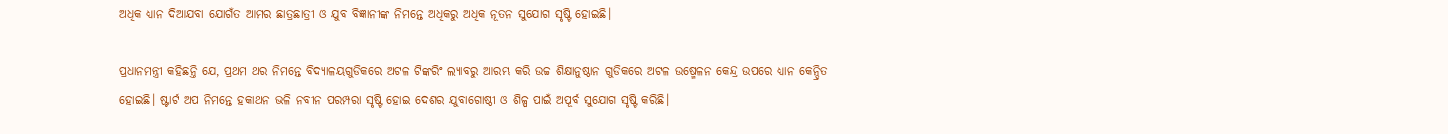ଅଧିକ ଧ୍ୟାନ ଦିଆଯବା ଯୋଗଁତ ଆମର ଛାତ୍ରଛାତ୍ରୀ ଓ ଯୁବ ବିଜ୍ଞାନୀଙ୍କ ନିମନ୍ତେ ଅଧିକରୁ ଅଧିକ ନୂତନ ସୁଯୋଗ ସୃଷ୍ଟି ହୋଇଛି।

ପ୍ରଧାନମନ୍ତ୍ରୀ କହିଛନ୍ତି ଯେ, ପ୍ରଥମ ଥର ନିମନ୍ତେ ବିଦ୍ୟାଳୟଗୁଡିକରେ ଅଟଳ ଟିଙ୍କରିଂ ଲ୍ୟାବରୁ ଆରମ୍ଭ କରି ଉଚ୍ଚ ଶିକ୍ଷାନୁଷ୍ଠାନ ଗୁଡିକରେ ଅଟଳ ଉଷ୍ମେଳନ କେନ୍ଦ୍ର ଉପରେ ଧ୍ୟାନ କେନ୍ଦ୍ରିତ ହୋଇଛି। ଷ୍ଟାର୍ଟ ଅପ ନିମନ୍ତେ ହକାଥନ ଭଳି ନବୀନ ପରମ୍ପରା ସୃଷ୍ଟି ହୋଇ ଦେଶର ଯୁବାଗୋଷ୍ଠୀ ଓ ଶିଳ୍ପ ପାଇଁ ଅପୂର୍ବ ସୁଯୋଗ ସୃଷ୍ଟି କରିଛି।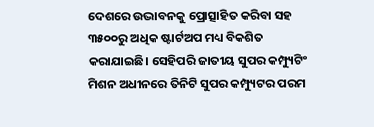ଦେଶରେ ଉଦ୍ଭାବନକୁ ପ୍ରୋତ୍ସାହିତ କରିବା ସହ ୩୫୦୦ରୁ ଅଧିକ ଷ୍ଟାର୍ଟଅପ ମଧ୍ୟ ବିକଶିତ କରାଯାଇଛି। ସେହିପରି ଜାତୀୟ ସୁପର କମ୍ପ୍ୟୁଟିଂ ମିଶନ ଅଧୀନରେ ତିନିଟି ସୁପର କମ୍ପ୍ୟୁଟର ପରମ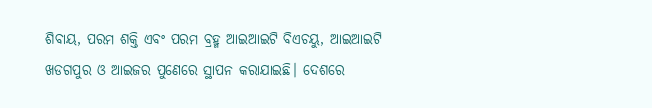ଶିବାୟ, ପରମ ଶକ୍ତି ଏବଂ ପରମ ବ୍ରହ୍ମ ଆଇଆଇଟି ବିଏଚୟୁ, ଆଇଆଇଟି ଖଡଗପୁର ଓ ଆଇଜର ପୁଣେରେ ସ୍ଥାପନ କରାଯାଇଛି। ଦେଶରେ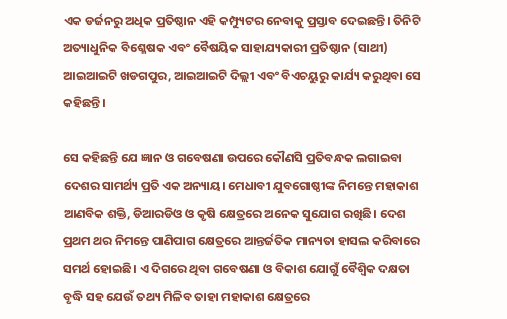ଏକ ଡର୍ଜନରୁ ଅଧିକ ପ୍ରତିଷ୍ଠାନ ଏହି କମ୍ପ୍ୟୁଟର ନେବାକୁ ପ୍ରସ୍ତାବ ଦେଇଛନ୍ତି। ତିନିଟି ଅତ୍ୟାଧୁନିକ ବିଶ୍ଳେଷକ ଏବଂ ବୈଷୟିକ ସାହାଯ୍ୟକାରୀ ପ୍ରତିଷ୍ଠାନ (ସାଥୀ) ଆଇଆଇଟି ଖଡଗପୁର, ଆଇଆଇଟି ଦିଲ୍ଲୀ ଏବଂ ବିଏଚୟୁରୁ କାର୍ଯ୍ୟ କରୁଥିବା ସେ କହିଛନ୍ତି।

ସେ କହିଛନ୍ତି ଯେ ଜ୍ଞାନ ଓ ଗବେଷଣା ଉପରେ କୌଣସି ପ୍ରତିବନ୍ଧକ ଲଗାଇବା ଦେଶର ସାମର୍ଥ୍ୟ ପ୍ରତି ଏକ ଅନ୍ୟାୟ। ମେଧାବୀ ଯୁବଗୋଷ୍ଠୀଙ୍କ ନିମନ୍ତେ ମହାକାଶ ଆଣବିକ ଶକ୍ତି, ଡିଆରଡିଓ ଓ କୃଷି କ୍ଷେତ୍ରରେ ଅନେକ ସୁଯୋଗ ରଖିଛି। ଦେଶ ପ୍ରଥମ ଥର ନିମନ୍ତେ ପାଣିପାଗ କ୍ଷେତ୍ରରେ ଆନ୍ତର୍ଜତିକ ମାନ୍ୟତା ହାସଲ କରିବାରେ ସମର୍ଥ ହୋଇଛି। ଏ ଦିଗରେ ଥିବା ଗବେଷଣା ଓ ବିକାଶ ଯୋଗୁଁ ବୈଶ୍ୱିକ ଦକ୍ଷତା ବୃଦ୍ଧି ସହ ଯେଉଁ ତଥ୍ୟ ମିଳିବ ତାହା ମହାକାଶ କ୍ଷେତ୍ରରେ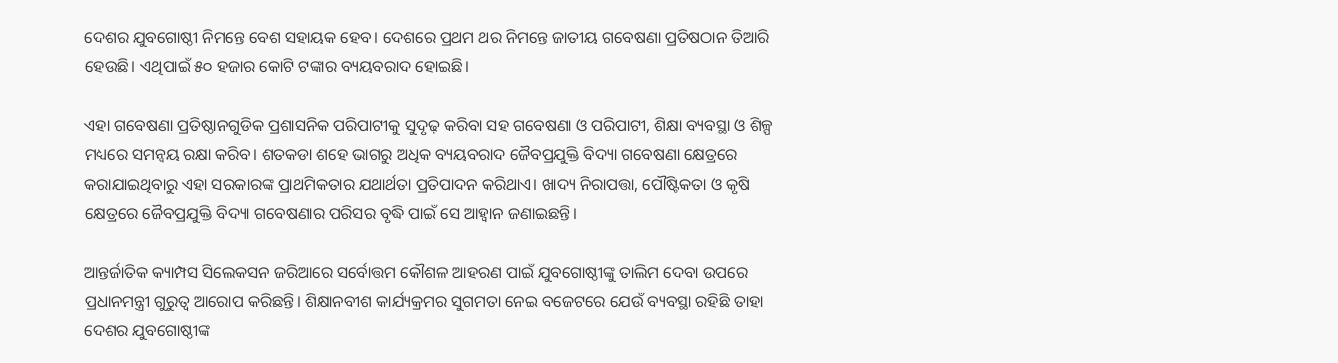ଦେଶର ଯୁବଗୋଷ୍ଠୀ ନିମନ୍ତେ ବେଶ ସହାୟକ ହେବ। ଦେଶରେ ପ୍ରଥମ ଥର ନିମନ୍ତେ ଜାତୀୟ ଗବେଷଣା ପ୍ରତିଷଠାନ ତିଆରି ହେଉଛି। ଏଥିପାଇଁ ୫୦ ହଜାର କୋଟି ଟଙ୍କାର ବ୍ୟୟବରାଦ ହୋଇଛି।

ଏହା ଗବେଷଣା ପ୍ରତିଷ୍ଠାନଗୁଡିକ ପ୍ରଶାସନିକ ପରିପାଟୀକୁ ସୁଦୃଢ଼ କରିବା ସହ ଗବେଷଣା ଓ ପରିପାଟୀ, ଶିକ୍ଷା ବ୍ୟବସ୍ଥା ଓ ଶିଳ୍ପ ମଧ୍ୟରେ ସମନ୍ୱୟ ରକ୍ଷା କରିବ। ଶତକଡା ଶହେ ଭାଗରୁ ଅଧିକ ବ୍ୟୟବରାଦ ଜୈବପ୍ରଯୁକ୍ତି ବିଦ୍ୟା ଗବେଷଣା କ୍ଷେତ୍ରରେ କରାଯାଇଥିବାରୁ ଏହା ସରକାରଙ୍କ ପ୍ରାଥମିକତାର ଯଥାର୍ଥତା ପ୍ରତିପାଦନ କରିଥାଏ। ଖାଦ୍ୟ ନିରାପତ୍ତା, ପୌଷ୍ଟିକତା ଓ କୃଷି କ୍ଷେତ୍ରରେ ଜୈବପ୍ରଯୁକ୍ତି ବିଦ୍ୟା ଗବେଷଣାର ପରିସର ବୃଦ୍ଧି ପାଇଁ ସେ ଆହ୍ୱାନ ଜଣାଇଛନ୍ତି।

ଆନ୍ତର୍ଜାତିକ କ୍ୟାମ୍ପସ ସିଲେକସନ ଜରିଆରେ ସର୍ବୋତ୍ତମ କୌଶଳ ଆହରଣ ପାଇଁ ଯୁବଗୋଷ୍ଠୀଙ୍କୁ ତାଲିମ ଦେବା ଉପରେ ପ୍ରଧାନମନ୍ତ୍ରୀ ଗୁରୁତ୍ୱ ଆରୋପ କରିଛନ୍ତି। ଶିକ୍ଷାନବୀଶ କାର୍ଯ୍ୟକ୍ରମର ସୁଗମତା ନେଇ ବଜେଟରେ ଯେଉଁ ବ୍ୟବସ୍ଥା ରହିଛି ତାହା ଦେଶର ଯୁବଗୋଷ୍ଠୀଙ୍କ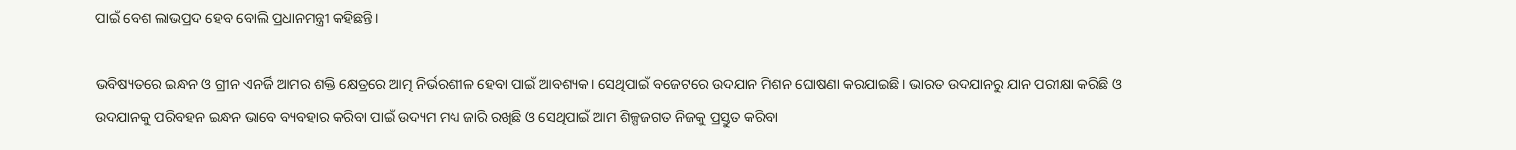ପାଇଁ ବେଶ ଲାଭପ୍ରଦ ହେବ ବୋଲି ପ୍ରଧାନମନ୍ତ୍ରୀ କହିଛନ୍ତି।

ଭବିଷ୍ୟତରେ ଇନ୍ଧନ ଓ ଗ୍ରୀନ ଏନର୍ଜି ଆମର ଶକ୍ତି କ୍ଷେତ୍ରରେ ଆତ୍ମ ନିର୍ଭରଶୀଳ ହେବା ପାଇଁ ଆବଶ୍ୟକ। ସେଥିପାଇଁ ବଜେଟରେ ଉଦଯାନ ମିଶନ ଘୋଷଣା କରଯାଇଛି। ଭାରତ ଉଦଯାନରୁ ଯାନ ପରୀକ୍ଷା କରିଛି ଓ ଉଦଯାନକୁ ପରିବହନ ଇନ୍ଧନ ଭାବେ ବ୍ୟବହାର କରିବା ପାଇଁ ଉଦ୍ୟମ ମଧ୍ୟ ଜାରି ରଖିଛି ଓ ସେଥିପାଇଁ ଆମ ଶିଳ୍ପଜଗତ ନିଜକୁ ପ୍ରସ୍ତୁତ କରିବା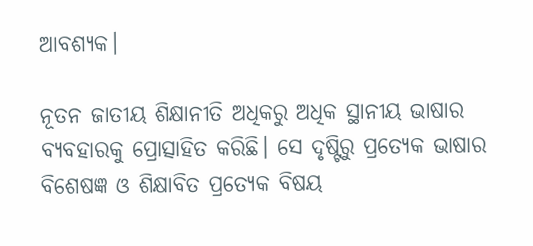ଆବଶ୍ୟକ।

ନୂତନ ଜାତୀୟ ଶିକ୍ଷାନୀତି ଅଧିକରୁ ଅଧିକ ସ୍ଥାନୀୟ ଭାଷାର ବ୍ୟବହାରକୁ ପ୍ରୋତ୍ସାହିତ କରିଛି। ସେ ଦୃଷ୍ଟିରୁ ପ୍ରତ୍ୟେକ ଭାଷାର ବିଶେଷଜ୍ଞ ଓ ଶିକ୍ଷାବିତ ପ୍ରତ୍ୟେକ ବିଷୟ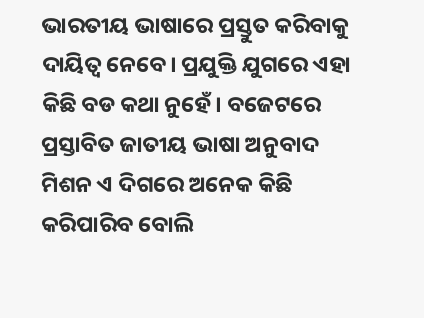ଭାରତୀୟ ଭାଷାରେ ପ୍ରସ୍ତୁତ କରିବାକୁ ଦାୟିତ୍ୱ ନେବେ। ପ୍ରଯୁକ୍ତି ଯୁଗରେ ଏହା କିଛି ବଡ କଥା ନୁହେଁ। ବଜେଟରେ ପ୍ରସ୍ତାବିତ ଜାତୀୟ ଭାଷା ଅନୁବାଦ ମିଶନ ଏ ଦିଗରେ ଅନେକ କିଛି କରିପାରିବ ବୋଲି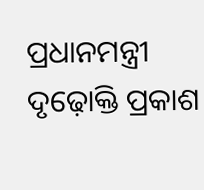ପ୍ରଧାନମନ୍ତ୍ରୀ ଦୃଢ଼ୋକ୍ତି ପ୍ରକାଶ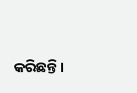କରିଛନ୍ତି।